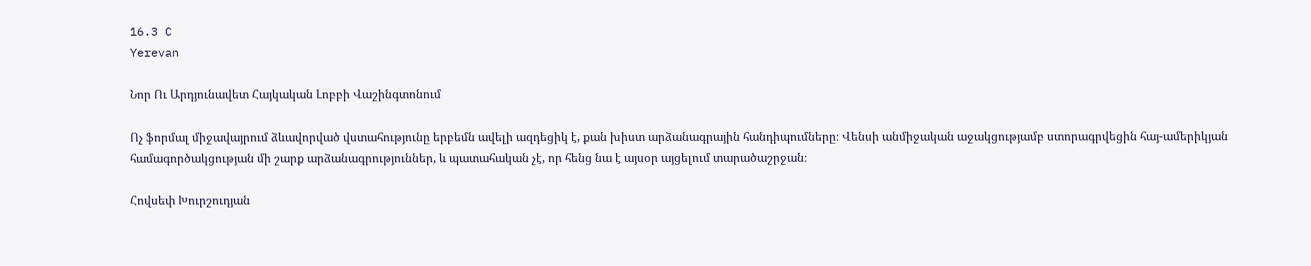16.3 C
Yerevan

Նոր Ու Արդյունավետ Հայկական Լոբբի Վաշինգտոնում

Ոչ ֆորմալ միջավայրում ձևավորված վստահությունը երբեմն ավելի ազդեցիկ է, քան խիստ արձանագրային հանդիպումները։ Վենսի անմիջական աջակցությամբ ստորագրվեցին հայ-ամերիկյան համագործակցության մի շարք արձանագրություններ, և պատահական չէ, որ հենց նա է այսօր այցելում տարածաշրջան։

Հովսեփ Խուրշուդյան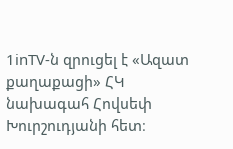1inTV‑ն զրուցել է «Ազատ քաղաքացի» ՀԿ նախագահ Հովսեփ Խուրշուդյանի հետ։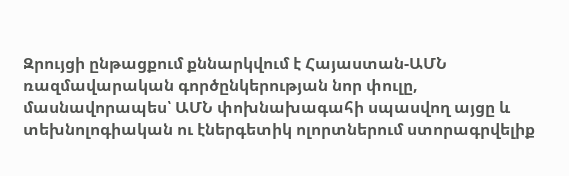Զրույցի ընթացքում քննարկվում է Հայաստան-ԱՄՆ ռազմավարական գործընկերության նոր փուլը, մասնավորապես՝ ԱՄՆ փոխնախագահի սպասվող այցը և տեխնոլոգիական ու էներգետիկ ոլորտներում ստորագրվելիք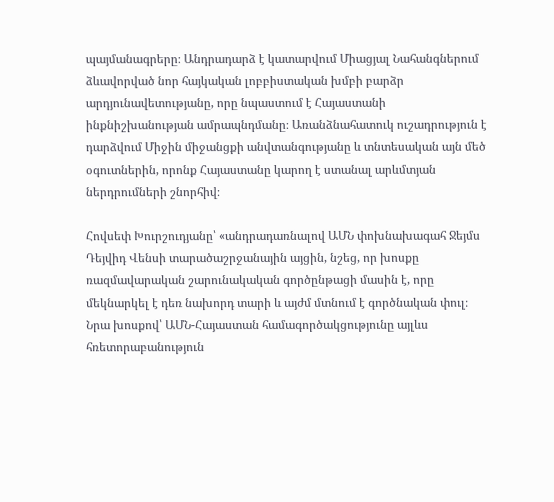պայմանագրերը։ Անդրադարձ է կատարվում Միացյալ Նահանգներում ձևավորված նոր հայկական լոբբիստական խմբի բարձր արդյունավետությանը, որը նպաստում է Հայաստանի ինքնիշխանության ամրապնդմանը։ Առանձնահատուկ ուշադրություն է դարձվում Միջին միջանցքի անվտանգությանը և տնտեսական այն մեծ օգուտներին, որոնք Հայաստանը կարող է ստանալ արևմտյան ներդրումների շնորհիվ։

Հովսեփ Խուրշուդյանը՝ «անդրադառնալով ԱՄՆ փոխնախագահ Ջեյմս Դեյվիդ Վենսի տարածաշրջանային այցին, նշեց, որ խոսքը ռազմավարական շարունակական գործընթացի մասին է, որը մեկնարկել է դեռ նախորդ տարի և այժմ մտնում է գործնական փուլ։ Նրա խոսքով՝ ԱՄՆ-Հայաստան համագործակցությունը այլևս հռետորաբանություն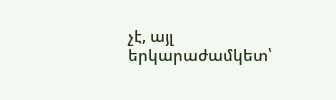չէ, այլ երկարաժամկետ՝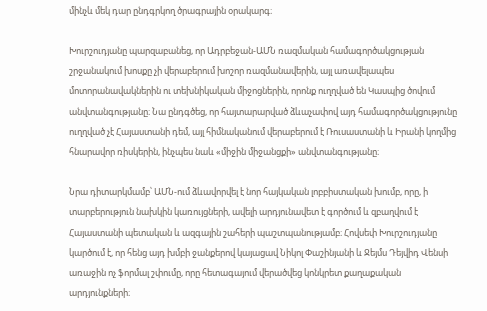մինչև մեկ դար ընդգրկող ծրագրային օրակարգ։

Խուրշուդյանը պարզաբանեց, որ Ադրբեջան-ԱՄՆ ռազմական համագործակցության շրջանակում խոսքը չի վերաբերում խոշոր ռազմանավերին, այլ առավելապես մոտորանավակներին ու տեխնիկական միջոցներին, որոնք ուղղված են Կասպից ծովում անվտանգությանը։ Նա ընդգծեց, որ հայտարարված ձևաչափով այդ համագործակցությունը ուղղված չէ Հայաստանի դեմ, այլ հիմնականում վերաբերում է Ռուսաստանի և Իրանի կողմից հնարավոր ռիսկերին, ինչպես նաև «միջին միջանցքի» անվտանգությանը։

Նրա դիտարկմամբ՝ ԱՄՆ-ում ձևավորվել է նոր հայկական լոբբիստական խումբ, որը, ի տարբերություն նախկին կառույցների, ավելի արդյունավետ է գործում և զբաղվում է Հայաստանի պետական և ազգային շահերի պաշտպանությամբ։ Հովսեփ Խուրշուդյանը կարծում է, որ հենց այդ խմբի ջանքերով կայացավ Նիկոլ Փաշինյանի և Ջեյմս Դեյվիդ Վենսի առաջին ոչ ֆորմալ շփումը, որը հետագայում վերածվեց կոնկրետ քաղաքական արդյունքների։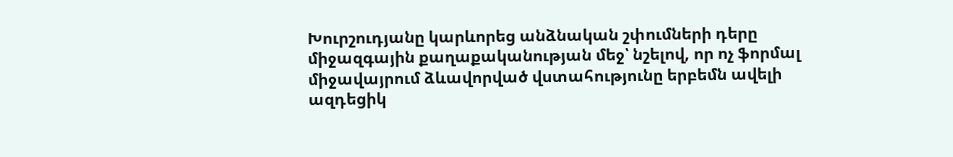Խուրշուդյանը կարևորեց անձնական շփումների դերը միջազգային քաղաքականության մեջ՝ նշելով, որ ոչ ֆորմալ միջավայրում ձևավորված վստահությունը երբեմն ավելի ազդեցիկ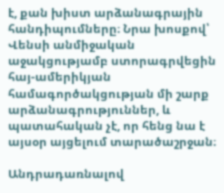է, քան խիստ արձանագրային հանդիպումները։ Նրա խոսքով՝ Վենսի անմիջական աջակցությամբ ստորագրվեցին հայ-ամերիկյան համագործակցության մի շարք արձանագրություններ, և պատահական չէ, որ հենց նա է այսօր այցելում տարածաշրջան։

Անդրադառնալով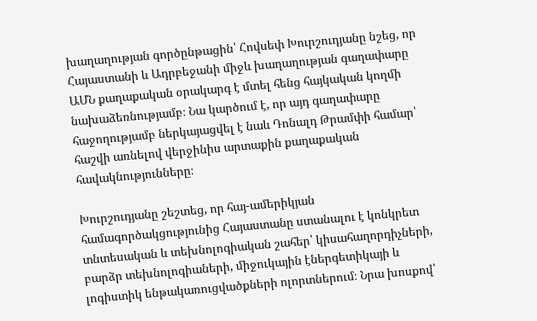խաղաղության գործընթացին՝ Հովսեփ Խուրշուդյանը նշեց, որ Հայաստանի և Ադրբեջանի միջև խաղաղության գաղափարը ԱՄՆ քաղաքական օրակարգ է մտել հենց հայկական կողմի նախաձեռնությամբ։ Նա կարծում է, որ այդ գաղափարը հաջողությամբ ներկայացվել է նաև Դոնալդ Թրամփի համար՝ հաշվի առնելով վերջինիս արտաքին քաղաքական հավակնությունները։

Խուրշուդյանը շեշտեց, որ հայ-ամերիկյան համագործակցությունից Հայաստանը ստանալու է կոնկրետ տնտեսական և տեխնոլոգիական շահեր՝ կիսահաղորդիչների, բարձր տեխնոլոգիաների, միջուկային էներգետիկայի և լոգիստիկ ենթակառուցվածքների ոլորտներում։ Նրա խոսքով՝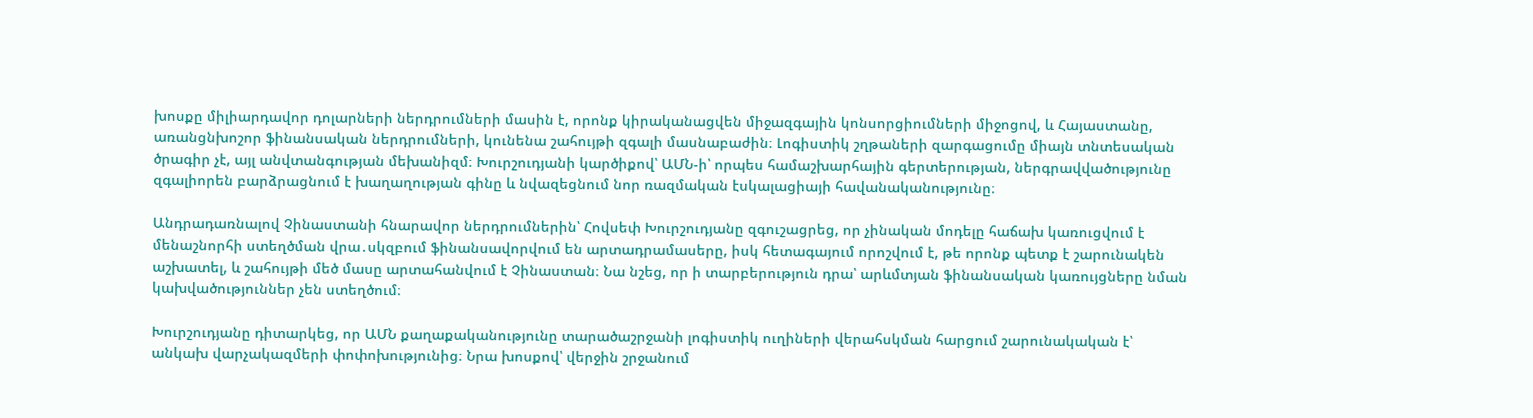խոսքը միլիարդավոր դոլարների ներդրումների մասին է, որոնք կիրականացվեն միջազգային կոնսորցիումների միջոցով, և Հայաստանը, առանցնխոշոր ֆինանսական ներդրումների, կունենա շահույթի զգալի մասնաբաժին։ Լոգիստիկ շղթաների զարգացումը միայն տնտեսական ծրագիր չէ, այլ անվտանգության մեխանիզմ։ Խուրշուդյանի կարծիքով՝ ԱՄՆ‑ի՝ որպես համաշխարհային գերտերության, ներգրավվածությունը զգալիորեն բարձրացնում է խաղաղության գինը և նվազեցնում նոր ռազմական էսկալացիայի հավանականությունը։

Անդրադառնալով Չինաստանի հնարավոր ներդրումներին՝ Հովսեփ Խուրշուդյանը զգուշացրեց, որ չինական մոդելը հաճախ կառուցվում է մենաշնորհի ստեղծման վրա․սկզբում ֆինանսավորվում են արտադրամասերը, իսկ հետագայում որոշվում է, թե որոնք պետք է շարունակեն աշխատել, և շահույթի մեծ մասը արտահանվում է Չինաստան։ Նա նշեց, որ ի տարբերություն դրա՝ արևմտյան ֆինանսական կառույցները նման կախվածություններ չեն ստեղծում։

Խուրշուդյանը դիտարկեց, որ ԱՄՆ քաղաքականությունը տարածաշրջանի լոգիստիկ ուղիների վերահսկման հարցում շարունակական է՝ անկախ վարչակազմերի փոփոխությունից։ Նրա խոսքով՝ վերջին շրջանում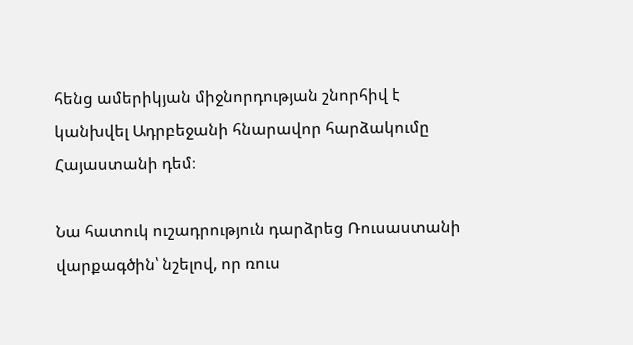հենց ամերիկյան միջնորդության շնորհիվ է կանխվել Ադրբեջանի հնարավոր հարձակումը Հայաստանի դեմ։

Նա հատուկ ուշադրություն դարձրեց Ռուսաստանի վարքագծին՝ նշելով, որ ռուս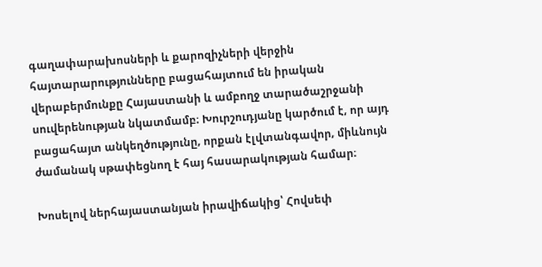գաղափարախոսների և քարոզիչների վերջին հայտարարությունները բացահայտում են իրական վերաբերմունքը Հայաստանի և ամբողջ տարածաշրջանի սուվերենության նկատմամբ։ Խուրշուդյանը կարծում է, որ այդ բացահայտ անկեղծությունը, որքան էլվտանգավոր, միևնույն ժամանակ սթափեցնող է հայ հասարակության համար։

Խոսելով ներհայաստանյան իրավիճակից՝ Հովսեփ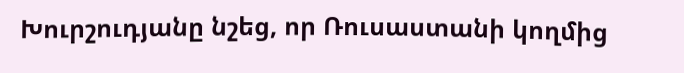Խուրշուդյանը նշեց, որ Ռուսաստանի կողմից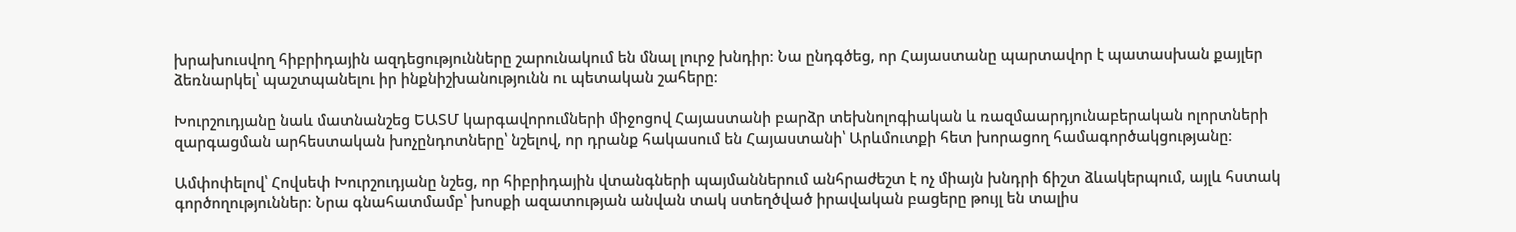խրախուսվող հիբրիդային ազդեցությունները շարունակում են մնալ լուրջ խնդիր։ Նա ընդգծեց, որ Հայաստանը պարտավոր է պատասխան քայլեր ձեռնարկել՝ պաշտպանելու իր ինքնիշխանությունն ու պետական շահերը։

Խուրշուդյանը նաև մատնանշեց ԵԱՏՄ կարգավորումների միջոցով Հայաստանի բարձր տեխնոլոգիական և ռազմաարդյունաբերական ոլորտների զարգացման արհեստական խոչընդոտները՝ նշելով, որ դրանք հակասում են Հայաստանի՝ Արևմուտքի հետ խորացող համագործակցությանը։

Ամփոփելով՝ Հովսեփ Խուրշուդյանը նշեց, որ հիբրիդային վտանգների պայմաններում անհրաժեշտ է ոչ միայն խնդրի ճիշտ ձևակերպում, այլև հստակ գործողություններ։ Նրա գնահատմամբ՝ խոսքի ազատության անվան տակ ստեղծված իրավական բացերը թույլ են տալիս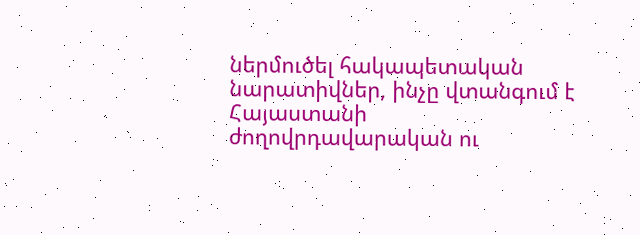ներմուծել հակապետական նարատիվներ, ինչը վտանգում է Հայաստանի ժողովրդավարական ու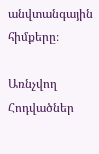անվտանգային հիմքերը։

Առնչվող Հոդվածներ